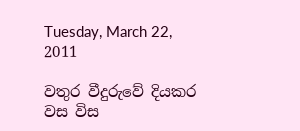Tuesday, March 22, 2011

වතුර වීදුරුවේ දියකර වස විස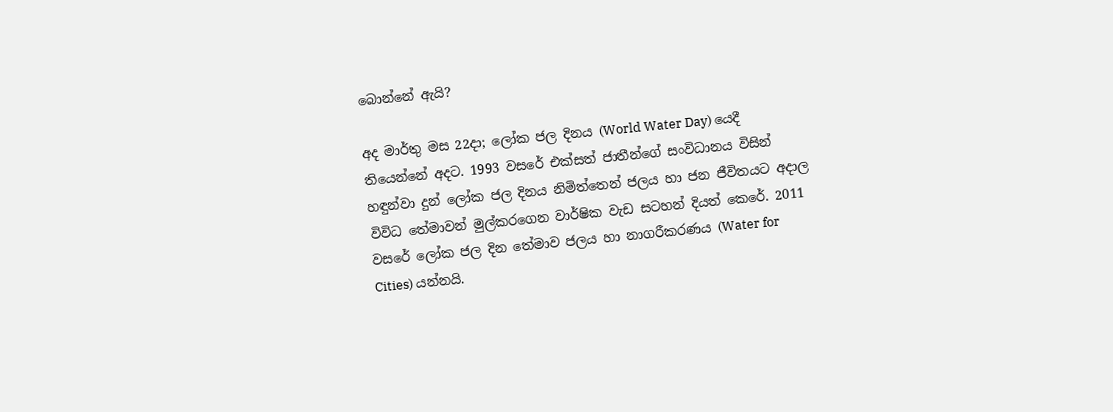බොන්නේ ඇයි?

අද මාර්තු මස 22දා; ලෝක ජල දිනය (World Water Day) යෙදී තියෙන්නේ අදට. 1993 වසරේ එක්සත් ජාතීන්ගේ සංවිධානය විසින් හඳුන්වා දුන් ලෝක ජල දිනය නිමිත්තෙන් ජලය හා ජන ජීවිතයට අදාල විවිධ තේමාවන් මුල්කරගෙන වාර්ෂික වැඩ සටහන් දියත් කෙරේ. 2011 වසරේ ලෝක ජල දින තේමාව ජලය හා නාගරීකරණය (Water for Cities) යන්නයි.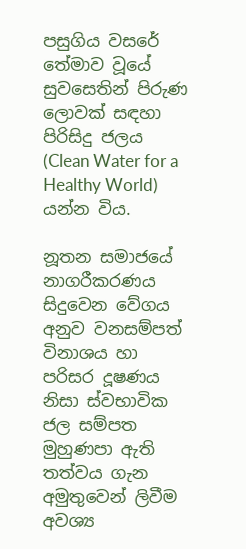පසුගිය වසරේ තේමාව වූයේ සුවසෙතින් පිරුණ ලොවක් සඳහා පිරිසිදු ජලය (Clean Water for a Healthy World) යන්න විය.

නූතන සමාජයේ නාගරීකරණය සිදුවෙන වේගය අනුව වනසම්පත් විනාශය හා පරිසර දූෂණය නිසා ස්වභාවික ජල සම්පත මුහුණපා ඇති තත්වය ගැන අමුතුවෙන් ලිවීම අවශ්‍ය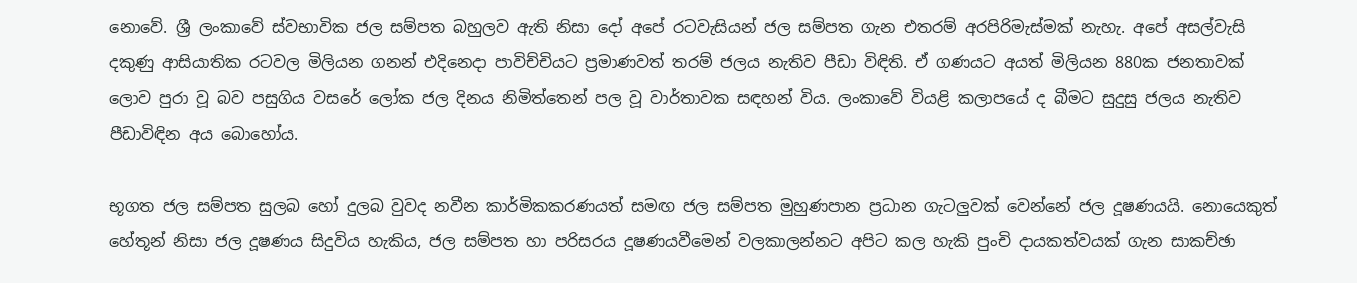නොවේ. ශ්‍රී ලංකාවේ ස්වභාවික ජල සම්පත බහුලව ඇති නිසා දෝ අපේ රටවැසියන් ජල සම්පත ගැන එතරම් අරපිරිමැස්මක් නැහැ. අපේ අසල්වැසි දකුණු ආසියාතික රටවල මිලියන ගනන් එදිනෙදා පාවිච්චියට ප්‍රමාණවත් තරම් ජලය නැතිව පීඩා විඳිති. ඒ ගණයට අයත් මිලියන 880ක ජනතාවක් ලොව පුරා වූ බව පසුගිය වසරේ ලෝක ජල දිනය නිමිත්තෙන් පල වූ වාර්තාවක සඳහන් විය. ලංකාවේ වියළි කලාපයේ ද බීමට සුදුසු ජලය නැතිව පීඩාවිඳින අය බොහෝය.

භූගත ජල සම්පත සුලබ හෝ දුලබ වුවද නවීන කාර්මිකකරණයත් සමඟ ජල සම්පත මුහුණපාන ප්‍රධාන ගැටලුවක් වෙන්නේ ජල දූෂණයයි. නොයෙකුත් හේතූන් නිසා ජල දූෂණය සිදුවිය හැකිය, ජල සම්පත හා පරිසරය දූෂණයවීමෙන් වලකාලන්නට අපිට කල හැකි පුංචි දායකත්වයක් ගැන සාකච්ඡා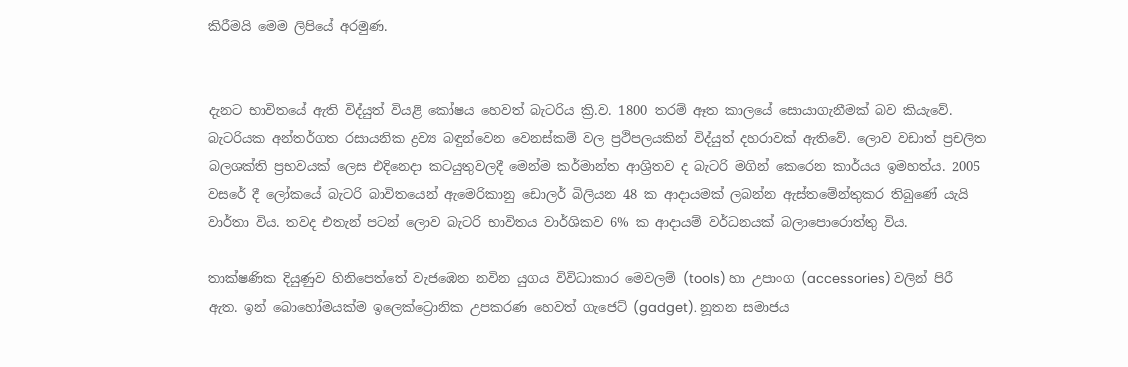කිරීමයි මෙම ලිපියේ අරමුණ.


දැනට භාවිතයේ ඇති විද්යුත් වියළි කෝෂය හෙවත් බැටරිය ක්‍රි.ව. 1800 තරම් ඈත කාලයේ සොයාගැනීමක් බව කියැවේ. බැටරියක අන්තර්ගත රසායනික ද්‍රව්‍ය බඳුන්වෙන වෙනස්කම් වල ප්‍රථිපලයකින් විද්යුත් දහරාවක් ඇතිවේ. ලොව වඩාත් ප්‍රචලිත බලශක්ති ප්‍රභවයක් ලෙස එදිනෙදා කටයුතුවලදී මෙන්ම කර්මාන්ත ආශ්‍රිතව ද බැටරි මගින් කෙරෙන කාර්යය ඉමහත්ය. 2005 වසරේ දී ලෝකයේ බැටරි බාවිතයෙන් ඇමෙරිකානු ඩොලර් බිලියන 48 ක ආදායමක් ලබන්න ඇස්තමේන්තුකර තිබුණේ යැයි වාර්තා විය. තවද එතැන් පටන් ලොව බැටරි භාවිතය වාර්ශිකව 6% ක ආදායම් වර්ධනයක් බලාපොරොත්තු විය.

තාක්ෂණික දියුණුව හිනිපෙත්තේ වැජඹෙන නවින යුගය විවිධාකාර මෙවලම් (tools) හා උපාංග (accessories) වලින් පිරී ඇත. ඉන් බොහෝමයක්ම ඉලෙක්ට්‍රොනික උපකරණ හෙවත් ගැජෙට් (gadget). නූතන සමාජය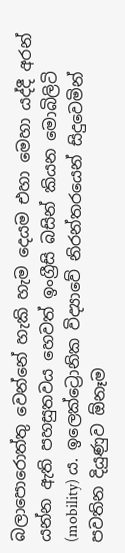බලාපොරොත්තු වෙන්නේ හැකි හැම දෙයම එහා මෙහා යද්දී අරන් යන්න ඇති පහසුතවය හෙවත් ඉංග්‍රීසි බසින් කියන මොබිලිටි (mobility) ය. ඉලෙක්ට්‍රොනික විද්‍යාවේ නිරන්තරයෙන් සිදුවෙමින් පවතින දියුණුව ඕනෑම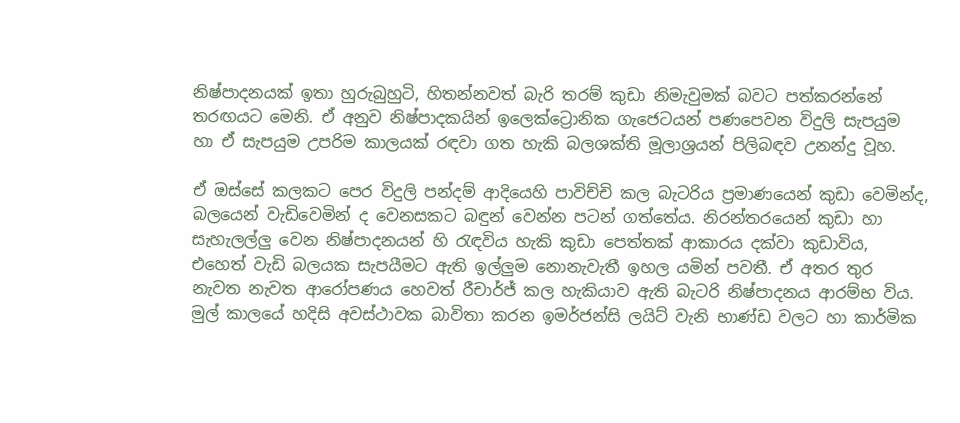නිෂ්පාදනයක් ඉතා හුරුබුහුටි, හිතන්නවත් බැරි තරම් කුඩා නිමැවුමක් බවට පත්කරන්නේ තරඟයට මෙනි. ඒ අනුව නිෂ්පාදකයින් ඉලෙක්ට්‍රොනික ගැජෙටයන් පණපෙවන විදුලි සැපයුම හා ඒ සැපයුම උපරිම කාලයක් රඳවා ගත හැකි බලශක්ති මූලාශ්‍රයන් පිලිබඳව උනන්දු වූහ.

ඒ ඔස්සේ කලකට පෙර විදුලි පන්දම් ආදියෙහි පාවිච්චි කල බැටරිය ප්‍රමාණයෙන් කුඩා වෙමින්ද, බලයෙන් වැඩිවෙමින් ද වෙනසකට බඳුන් වෙන්න පටන් ගත්තේය. නිරන්තරයෙන් කුඩා හා සැහැලල්ලු වෙන නිෂ්පාදනයන් හි රැඳවිය හැකි කුඩා පෙත්තක් ආකාරය දක්වා කුඩාවිය, එහෙත් වැඩි බලයක සැපයීමට ඇති ඉල්ලුම නොනැවැතී ඉහල යමින් පවතී. ඒ අතර තුර නැවත නැවත ආරෝපණය හෙවත් රීචාර්ජ් කල හැකියාව ඇති බැටරි නිෂ්පාදනය ආරම්භ විය. මුල් කාලයේ හදිසි අවස්ථාවක බාවිතා කරන ඉමර්ජන්සි ලයිට් වැනි භාණ්ඩ වලට හා කාර්මික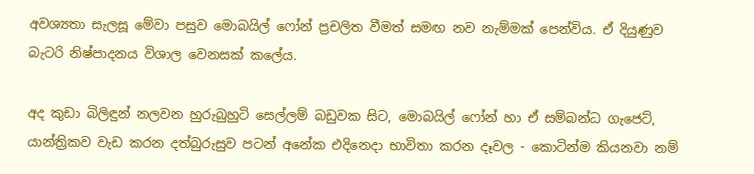අවශ්‍යතා සැලසූ මේවා පසුව මොබයිල් ෆෝන් ප්‍රචලිත වීමත් සමඟ නව නැම්මක් පෙන්විය. ඒ දියුණුව බැටරි නිෂ්පාදනය විශාල වෙනසක් කලේය.

අද කුඩා බිලිඳුන් නලවන හුරුබුහුටි සෙල්ලම් බඩුවක සිට, මොබයිල් ෆෝන් හා ඒ සම්බන්ධ ගැජෙට්, යාන්ත්‍රිකව වැඩ කරන දත්බුරුසුව පටන් අනේක එදිනෙදා භාවිතා කරන දෑවල - කොටින්ම කියනවා නම්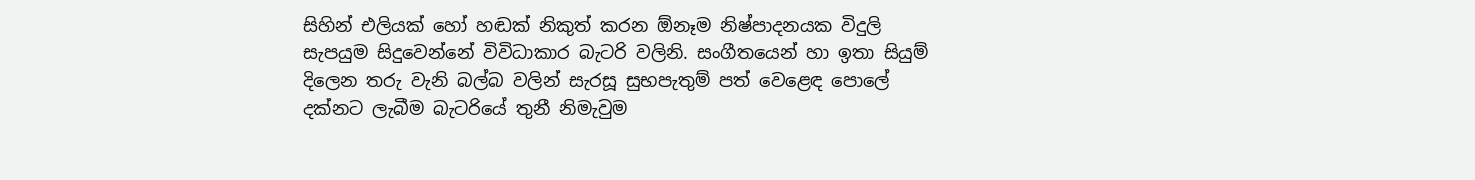සිහින් එලියක් හෝ හඬක් නිකුත් කරන ඕනෑම නිෂ්පාදනයක විදුලි සැපයුම සිදුවෙන්නේ විවිධාකාර බැටරි වලිනි. සංගීතයෙන් හා ඉතා සියුම් දිලෙන තරු වැනි බල්බ වලින් සැරසූ සුභපැතුම් පත් වෙළෙඳ පොලේ දක්නට ලැබීම බැටරියේ තුනී නිමැවුම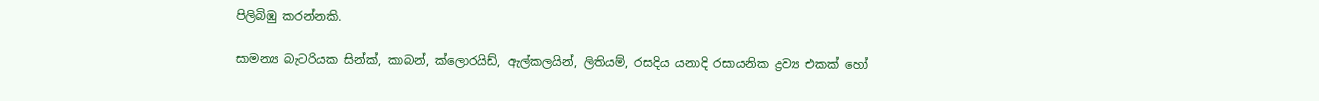පිලිබිඹු කරන්නකි.

සාමන්‍ය බැටරියක සින්ක්, කාබන්, ක්ලොරයිඩ්, ඇල්කලයින්, ලිතියම්, රසදිය යනාදි රසායනික ද්‍රව්‍ය එකක් හෝ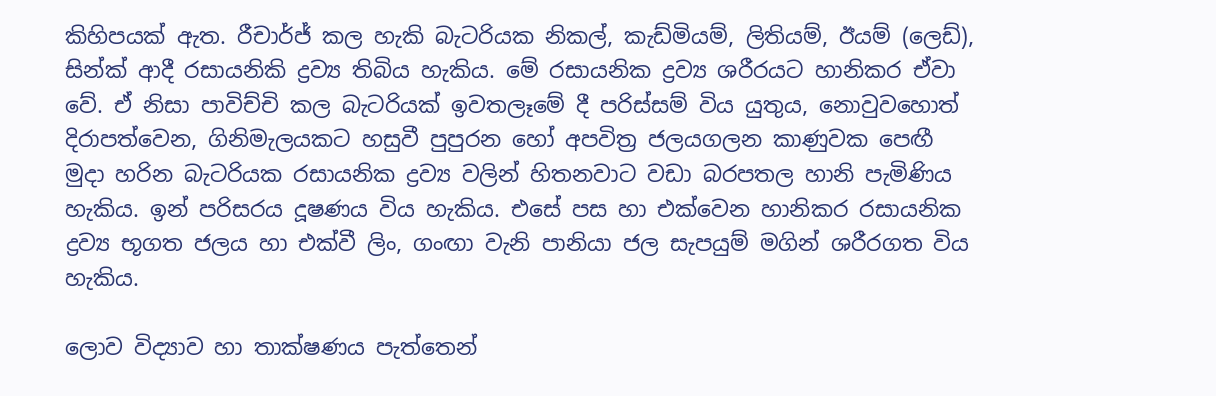කිහිපයක් ඇත. රීචාර්ජ් කල හැකි බැටරියක නිකල්, කැඩ්මියම්, ලිතියම්, ඊයම් (ලෙඩ්), සින්ක් ආදී රසායනිකි ද්‍රව්‍ය තිබිය හැකිය. මේ රසායනික ද්‍රව්‍ය ශරීරයට හානිකර ඒවා වේ. ඒ නිසා පාවිච්චි කල බැටරියක් ඉවතලෑමේ දී පරිස්සම් විය යුතුය, නොවුවහොත් දිරාපත්වෙන, ගිනිමැලයකට හසුවී පුපුරන හෝ අපවිත්‍ර ජලයගලන කාණුවක පෙඟී මුදා හරින බැටරියක රසායනික ද්‍රව්‍ය වලින් හිතනවාට වඩා බරපතල හානි පැමිණිය හැකිය. ඉන් පරිසරය දූෂණය විය හැකිය. එසේ පස හා එක්වෙන හානිකර රසායනික ද්‍රව්‍ය භූගත ජලය හා එක්වී ලිං, ගංඟා වැනි පානියා ජල සැපයුම් මගින් ශරීරගත විය හැකිය.

ලොව විද්‍යාව හා තාක්ෂණය පැත්තෙන්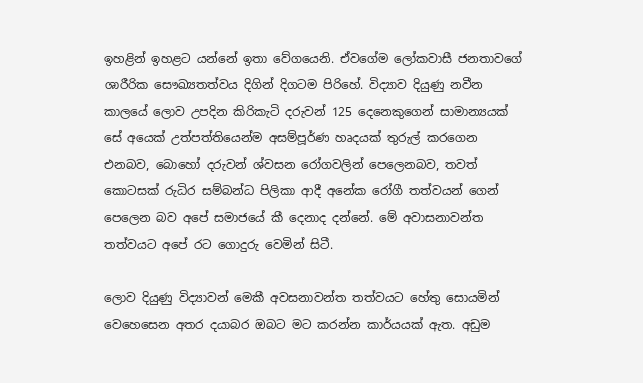ඉහළින් ඉහළට යන්නේ ඉතා වේගයෙනි. ඒවගේම ලෝකවාසී ජනතාවගේ ශාරීරික සෞඛ්‍යතත්වය දිගින් දිගටම පිරිහේ. විද්‍යාව දියුණු නවීන කාලයේ ලොව උපදින කිරිකැටි දරුවන් 125 දෙනෙකුගෙන් සාමාන්‍යයක් සේ අයෙක් උත්පත්තියෙන්ම අසම්පූර්ණ හෘදයක් තුරුල් කරගෙන එනබව, බොහෝ දරුවන් ශ්වසන රෝගවලින් පෙලෙනබව, තවත් කොටසක් රුධිර සම්බන්ධ පිලිකා ආදී අනේක රෝගී තත්වයන් ගෙන් පෙලෙන බව අපේ සමාජයේ කී දෙනාද දන්නේ. මේ අවාසනාවන්ත තත්වයට අපේ රට ගොදුරු වෙමින් සිටී.

ලොව දි‍යුණු විද්‍යාවන් මෙකී අවසනාවන්ත තත්වයට හේතු සොයමින් වෙහෙසෙන අතර දයාබර ඔබට මට කරන්න කාර්යයක් ඇත. අඩුම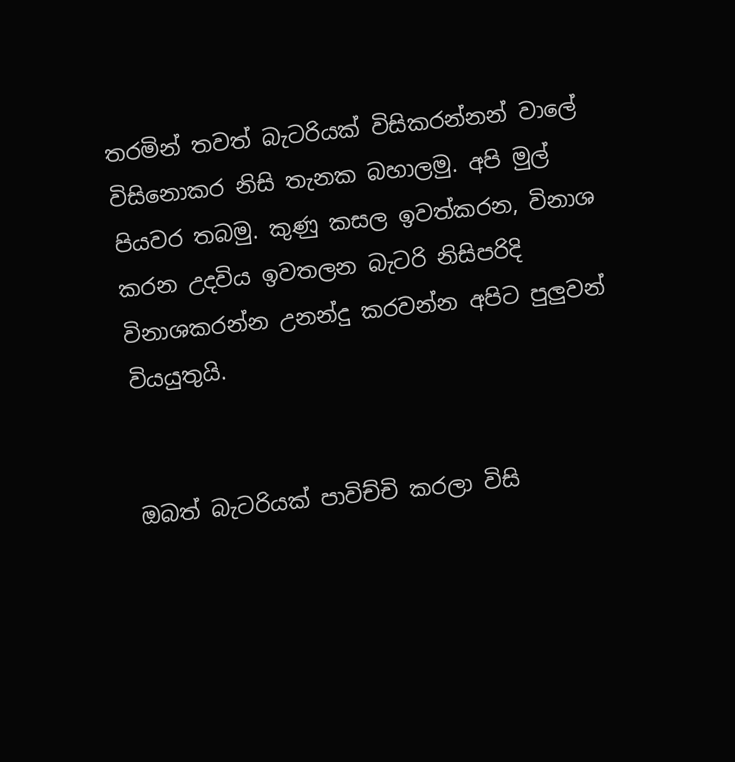තරමින් තවත් බැටරියක් විසිකරන්නන් වාලේ විසිනොකර නිසි තැනක බහාලමු. අපි මුල් පියවර තබමු. කුණු කසල ඉවත්කරන, විනාශ කරන උදවිය ඉවතලන බැටරි නිසිපරිදි විනාශකරන්න උනන්දු කරවන්න අපිට පුලුවන් වියයුතුයි.


ඔබත් බැටරියක් පාවිච්චි කරලා විසි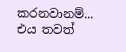කරනවානම්... එය තවත්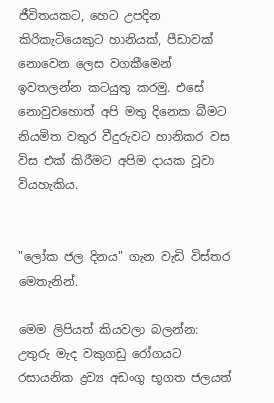ජීවිතයකට, හෙට උපදින කිරිකැටියෙකුට හානියක්, පීඩාවක් නොවෙන ලෙස වගකීමෙන් ඉවතලන්න කටයුතු කරමු. එසේ නොවුවහොත් අපි මතු දිනෙක බීමට නියමිත වතුර වීදුරුවට හානිකර වස විස එක් කිරීමට අපිම දායක වූවා වියහැකිය.


"ලෝක ජල දිනය" ගැන වැඩි විස්තර මෙතැනින්.

මෙම ලිපියත් කියවලා බලන්න: උතුරු මැද වකුගඩු රෝගයට රසායනික ද්‍රව්‍ය අඩංගු භූගත ජලයත්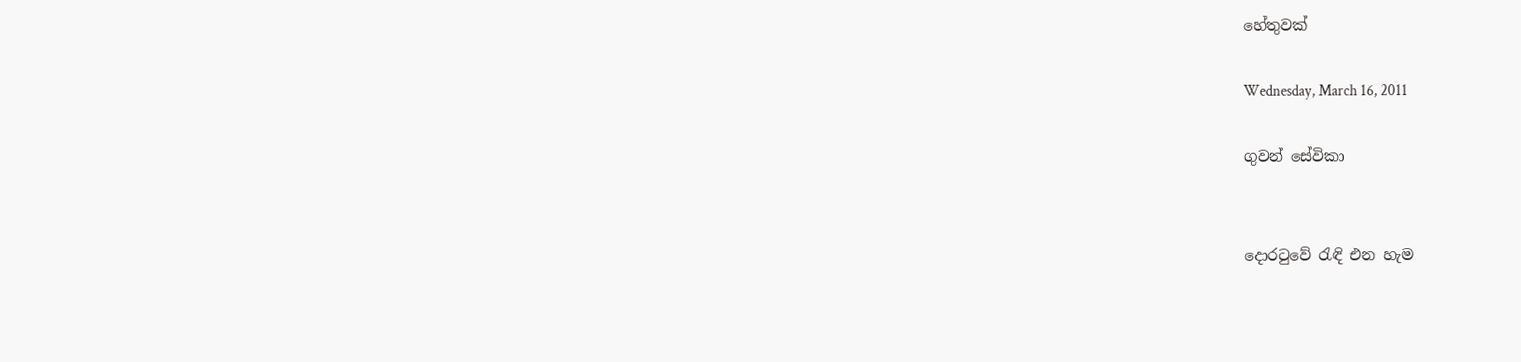හේතුවක්

Wednesday, March 16, 2011

ගුවන් සේවිකා


දොරටුවේ රැඳි එන හැම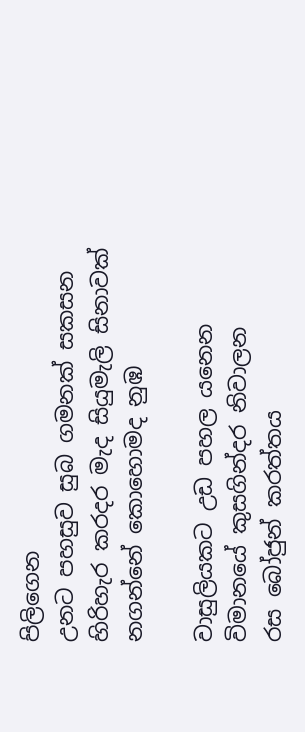පිලිගෙන
උනට පහසුව සුබ ගමනක් සකසන
හිරිහැර කරදර මැද සියුමැලි සිනාවක්
නගන්නේ කොහොමද නුඹ

වාසුලියකට උඩ පහල යනෙන
විමානයේ කුසගින්දර නිවාලන
රස බෝජුන් කරත්තය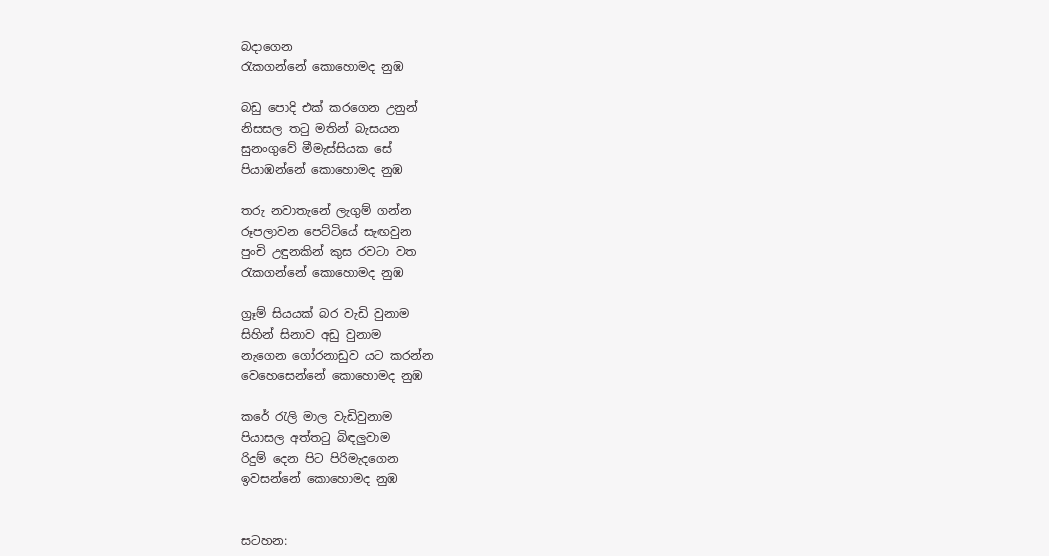බදාගෙන
රැකගන්නේ කොහොමද නුඹ

බඩු පොදි එක් කරගෙන උනුන්
නිසසල තටු මතින් බැසයන
සුනංගුවේ මීමැස්සියක සේ
පියාඹන්නේ කොහොමද නුඹ

තරු නවාතැනේ ලැගුම් ගන්න
රූපලාවන පෙට්ටියේ සැඟවුන
පුංචි උඳුනකින් කුස රවටා වත
රැකගන්නේ කොහොමද නුඹ

ග්‍රෑම් සියයක් බර වැඩි වුනාම
සිහින් සිනාව අඩු වුනාම
නැගෙන ගෝරනාඩුව යට කරන්න
වෙහෙසෙන්නේ කොහොමද නුඹ

කරේ රැලි මාල වැඩිවුනාම
පියාසල අත්තටු බිඳලුවාම
රිදුම් දෙන පිට පිරිමැදගෙන
ඉවසන්නේ කොහොමද නුඹ


සටහන: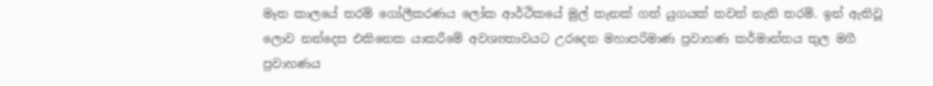මෑත කාලයේ තරම් ගෝලීකරණය ලෝක ආර්ථිකයේ මුල් තැනක් ගත් යුගයක් තවත් නැති තරම්. ඉන් ඇතිවූ ලොව නන්දෙස එකිනෙක යාකරීමේ අවශ්‍යතාවයට උරදෙන මහාපරිමාණ ප්‍රවාහණ කර්මාන්තය තුල මගී ප්‍රවාහණය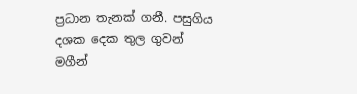ප්‍රධාන තැනක් ගනී. පසුගිය දශක දෙක තුල ගුවන් මගීන්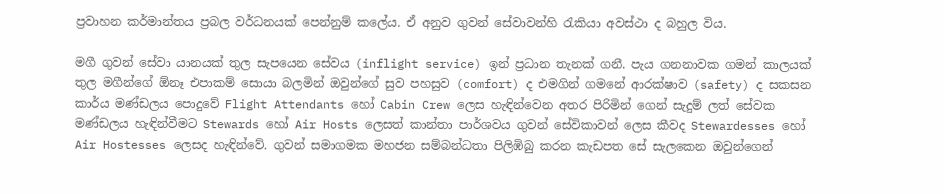ප්‍රවාහන කර්මාන්තය ප්‍රබල වර්ධනයක් පෙන්නුම් කලේය. ඒ අනුව ගුවන් සේවාවන්හි රැකියා අවස්ථා ද බහුල විය.

මගී ගුවන් සේවා යානයක් තුල සැපයෙන සේවය (inflight service) ඉන් ප්‍රධාන තැනක් ගනී. පැය ගනනාවක ගමන් කාලයක් තුල මගීන්ගේ ඕනෑ එපාකම් සොයා බලමින් ඔවුන්ගේ සුව පහසුව (comfort) ද එමගින් ගමනේ ආරක්ෂාව (safety) ද සකසන කාර්ය මණ්ඩලය පොදුවේ Flight Attendants හෝ Cabin Crew ලෙස හැඳින්වෙන අතර පිරිමින් ගෙන් සැදුම් ලත් සේවක මණ්ඩලය හැඳින්වීමට Stewards හෝ Air Hosts ලෙසත් කාන්තා පාර්ශවය ගුවන් සේවිකාවන් ලෙස කීවද Stewardesses හෝ Air Hostesses ලෙසද හැඳින්වේ. ගුවන් සමාගමක මහජන සම්බන්ධතා පිලිඹිබු කරන කැඩපත සේ සැලකෙන ඔවුන්ගෙන්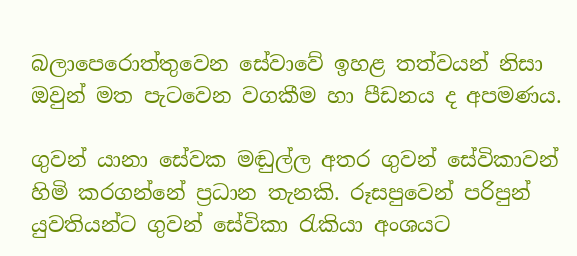බලාපෙරොත්තුවෙන සේවාවේ ඉහළ තත්වයන් නිසා ඔවුන් මත පැටවෙන වගකීම හා පීඩනය ද අපමණය.

ගුවන් යානා සේවක මඬුල්ල අතර ගුවන් සේවිකාවන් හිමි කරගන්නේ ප්‍රධාන තැනකි. රූසපුවෙන් පරිපුන් යුවතියන්ට ගුවන් සේවිකා රැකියා අංශයට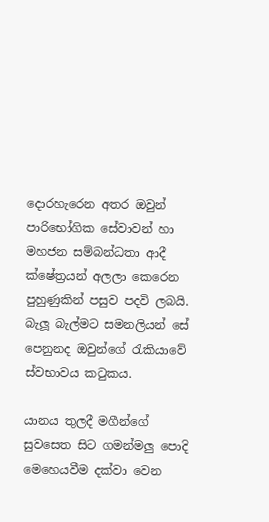දොරහැරෙන අතර ඔවුන් පාරිභෝගික සේවාවන් හා මහජන සම්බන්ධතා ආදී ක්ෂේත්‍රයන් අලලා කෙරෙන පුහුණුකින් පසුව පදවි ලබයි. බැලූ බැල්මට සමනලියන් සේ පෙනුනද ඔවුන්ගේ රැකියාවේ ස්වභාවය කටුකය.

යානය තුලදී මගීන්ගේ සුවසෙත සිට ගමන්මලු පොදි මෙහෙයවීම දක්වා වෙන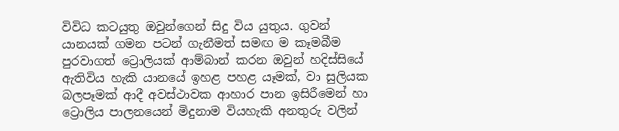විවිධ කටයුතු ඔවුන්ගෙන් සිදු විය යුතුය. ගුවන් යානයක් ගමන පටන් ගැනීමත් සමඟ ම කෑමබීම පුරවාගත් ට්‍රොලියක් ආම්බාන් කරන ඔවුන් හදිස්සියේ ඇතිවිය හැකි යානයේ ඉහළ පහළ යෑමක්, වා සුලියක බලපෑමක් ආදී අවස්ථාවක ආහාර පාන ඉසිරීමෙන් හා ට්‍රොලිය පාලනයෙන් මිදුනාම වියහැකි අනතුරු වලින්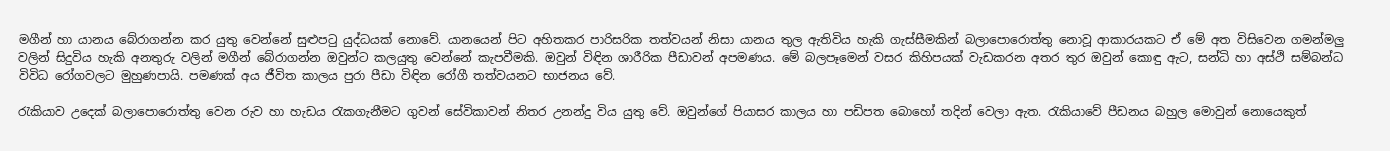මගීන් හා යානය බේරාගන්න කර යුතු වෙන්නේ සුළුපටු යුද්ධයක් නොවේ. යානයෙන් පිට අහිතකර පාරිසරික තත්වයන් නිසා යානය තුල ඇතිවිය හැකි ගැස්සීමකින් බලාපොරොත්තු නොවූ ආකාරයකට ඒ මේ අත විසිවෙන ගමන්මලු වලින් සිදුවිය හැකි අනතුරු වලින් මගීන් බේරාගන්න ඔවුන්ට කලයුතු වෙන්නේ කැපවීමකි. ඔවුන් විඳින ශාරීරික පීඩාවන් අපමණය. මේ බලපෑමෙන් වසර කිහිපයක් වැඩකරන අතර තුර ඔවුන් කොඳු ඇට, සන්ධි හා අස්ථි සම්බන්ධ විවිධ රෝගවලට මුහුණපායි. පමණක් අය ජීවිත කාලය පුරා පීඩා විඳින රෝගී තත්වයනට භාජනය වේ.

රැකියාව උදෙක් බලාපොරොත්තු වෙන රුව හා හැඩය රැකගැනීමට ගුවන් සේවිකාවන් නිතර උනන්දු විය යුතු වේ. ඔවුන්ගේ පියාසර කාලය හා පඩිපත බොහෝ තදින් වෙලා ඇත. රැකියාවේ පීඩනය බහුල මොවුන් නොයෙකුත්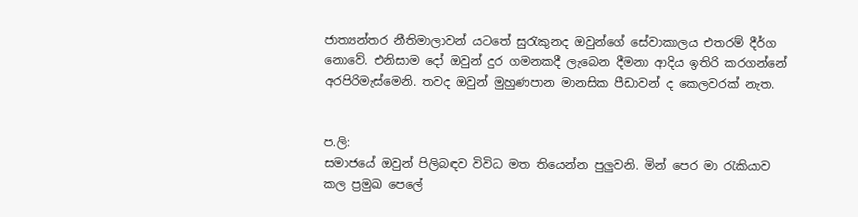ජාත්‍යන්තර නීතිමාලාවන් යටතේ සුරැකුනද ඔවුන්ගේ සේවාකාලය එතරම් දීර්ග නොවේ. එනිසාම දෝ ඔවුන් දුර ගමනකදී ලැබෙන දීමනා ආදිය ඉතිරි කරගන්නේ අරපිරිමැස්මෙනි. තවද ඔවුන් මුහුණපාන මානසික පීඩාවන් ද කෙලවරක් නැත.


ප.ලි:
සමාජයේ ඔවුන් පිලිබඳව විවිධ මත තියෙන්න පුලුවනි. මින් පෙර මා රැකියාව කල ප්‍රමුඛ පෙලේ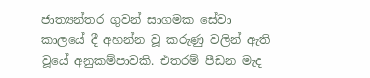ජාත්‍යන්තර ගුවන් සාගමක සේවා කාලයේ දී අහන්න වූ කරුණු වලින් ඇති වූයේ අනුකම්පාවකි. එතරම් පීඩන මැද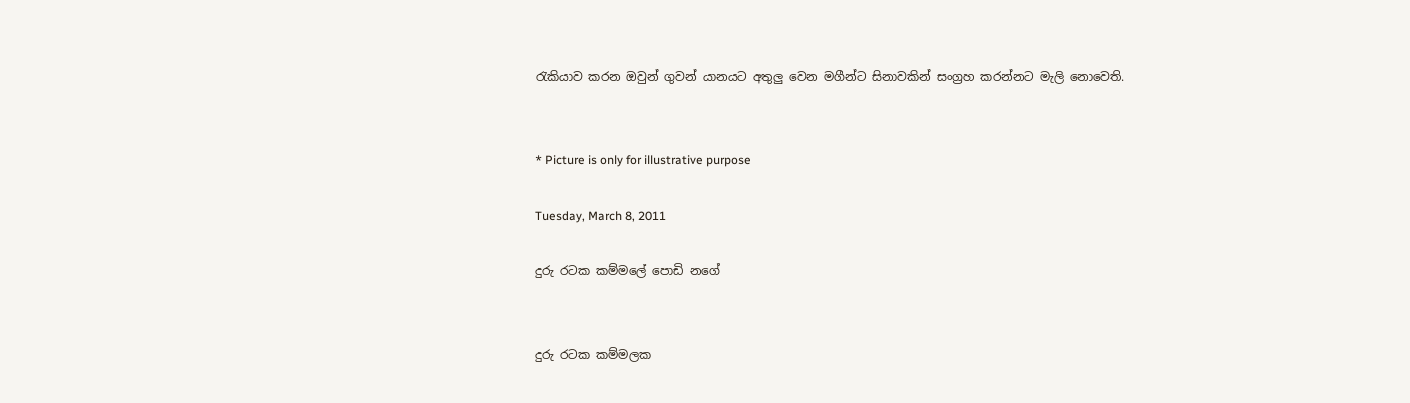රැකියාව කරන ඔවුන් ගුවන් යානයට අතුලු වෙන මගීන්ට සිනාවකින් සංග්‍රහ කරන්නට මැලි නොවෙති.


* Picture is only for illustrative purpose

Tuesday, March 8, 2011

දුරු රටක කම්මලේ පොඩි නගේ


දුරු රටක කම්මලක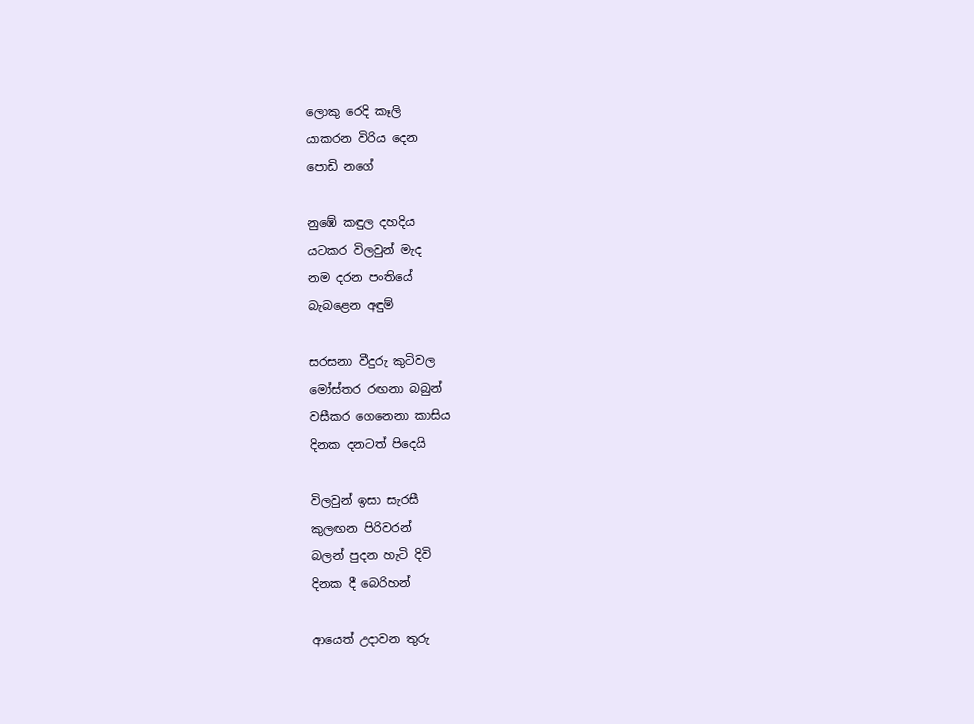ලොකු රෙදි කෑලි
යාකරන විරිය දෙන
පොඩි නගේ

නුඹේ කඳුල දහදිය
යටකර විලවුන් මැද
නම දරන පංතියේ
බැබළෙන අඳුම්

සරසනා වීදුරු කුටිවල
මෝස්තර රඟනා බබුන්
වසීකර ගෙනෙනා කාසිය
දිනක දනටත් පිදෙයි

විලවුන් ඉසා සැරසී
කුලඟන පිරිවරන්
බලන් පුදන හැටි දිවි
දිනක දී බෙරිහන්

ආයෙත් උදාවන තුරු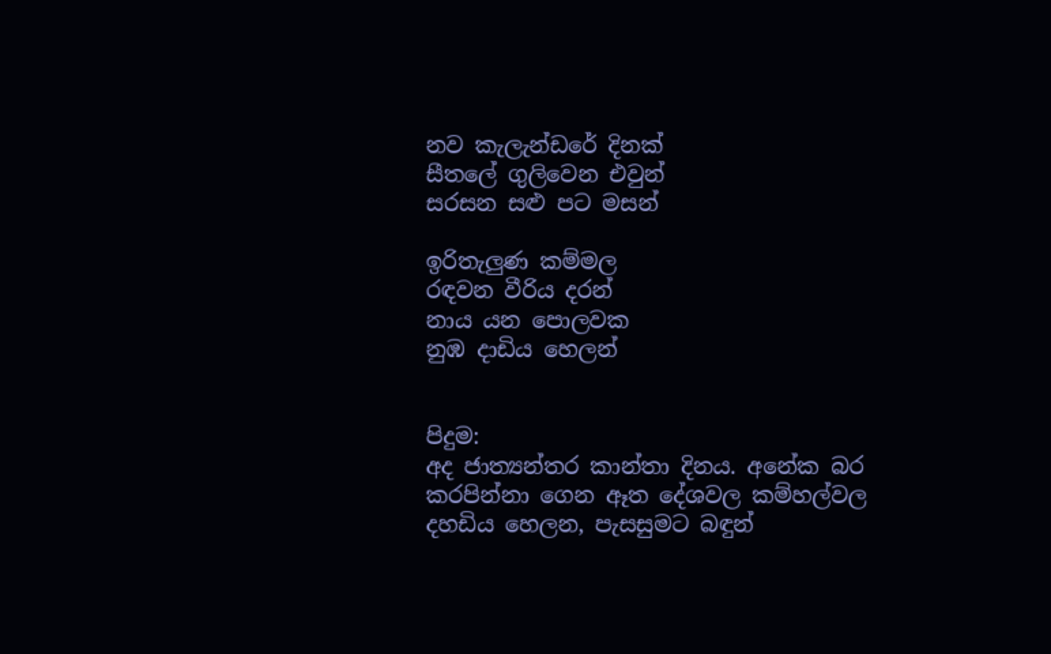නව කැලැන්ඩරේ දිනක්
සීතලේ ගුලිවෙන එවුන්
සරසන සළු පට මසන්

ඉරිතැලුණ කම්මල
රඳවන වීරිය දරන්
නාය යන පොලවක
නුඹ දාඩිය හෙලන්


පිදුම:
අද ජාත්‍යන්තර කාන්තා දිනය. අනේක බර කරපින්නා ගෙන ඈත දේශවල කම්හල්වල දහඩිය හෙලන, පැසසුමට බඳුන්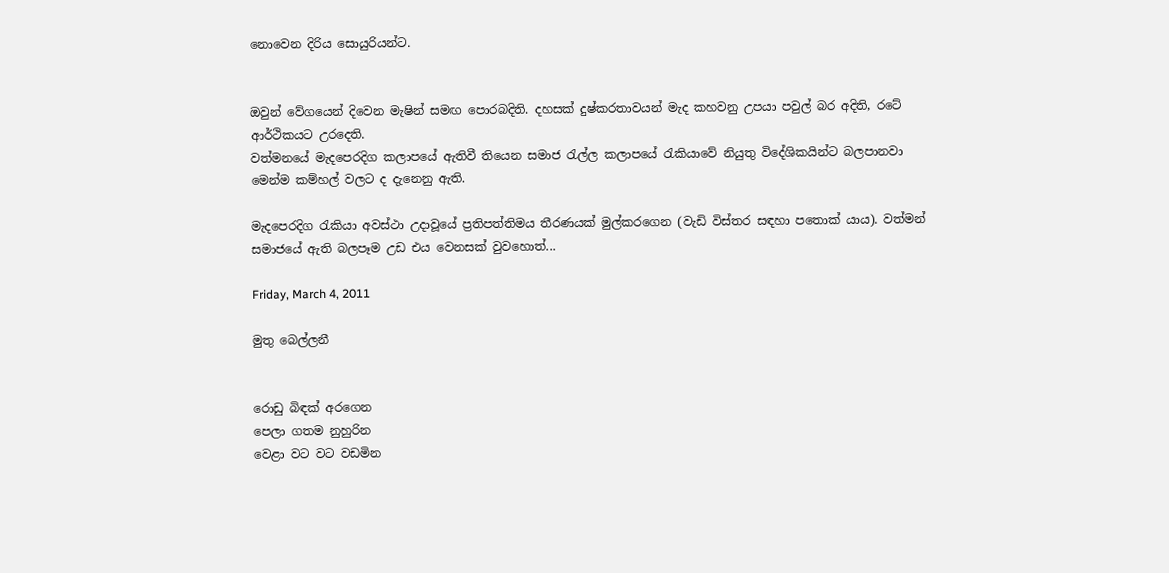නොවෙන දිරිය සොයුරියන්ට.


ඔවුන් වේගයෙන් දිවෙන මැෂින් සමඟ පොරබදිති. දහසක් දුෂ්කරතාවයන් මැද කහවනු උපයා පවුල් බර අදිති, රටේ ආර්ථිකයට උරදෙති.
වත්මනයේ මැදපෙරදිග කලාපයේ ඇතිවී තියෙන සමාජ රැල්ල කලාපයේ රැකියාවේ නියුතු විදේශිකයින්ට බලපානවා මෙන්ම කම්හල් වලට ද දැනෙනු ඇති.

මැදපෙරදිග රැකියා අවස්ථා උදාවූයේ ප්‍රතිපත්තිමය තීරණයක් මුල්කරගෙන (වැඩි විස්තර සඳහා පතොක් යාය). වත්මන් සමාජයේ ඇති බලපෑම උඩ එය වෙනසක් වුවහොත්...

Friday, March 4, 2011

මුතු බෙල්ලනී


රොඩු බිඳක් අරගෙන
පෙලා ගතම නුහුරින
වෙළා වට වට වඩමින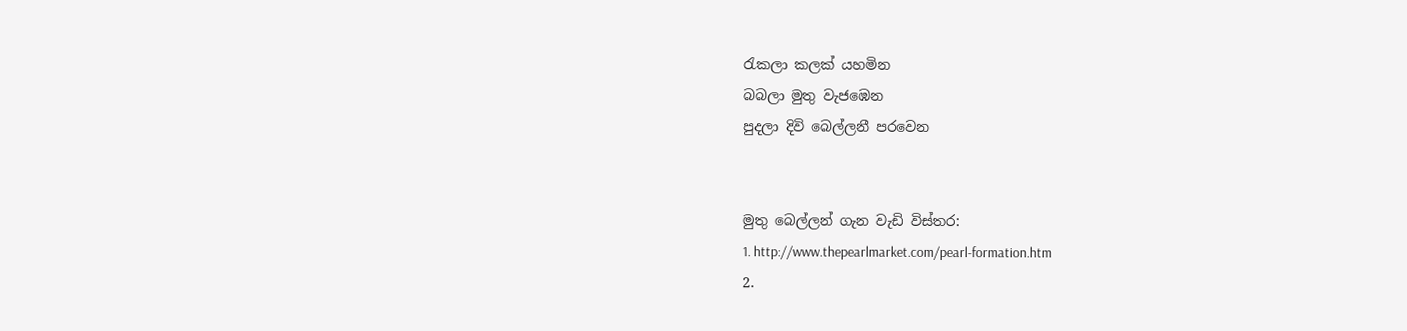රැකලා කලක් යහමින
බබලා මුතු වැජඹෙන
පුදලා දිවි බෙල්ලනී පරවෙන


මුතු බෙල්ලන් ගැන වැඩි විස්තර:
1. http://www.thepearlmarket.com/pearl-formation.htm
2.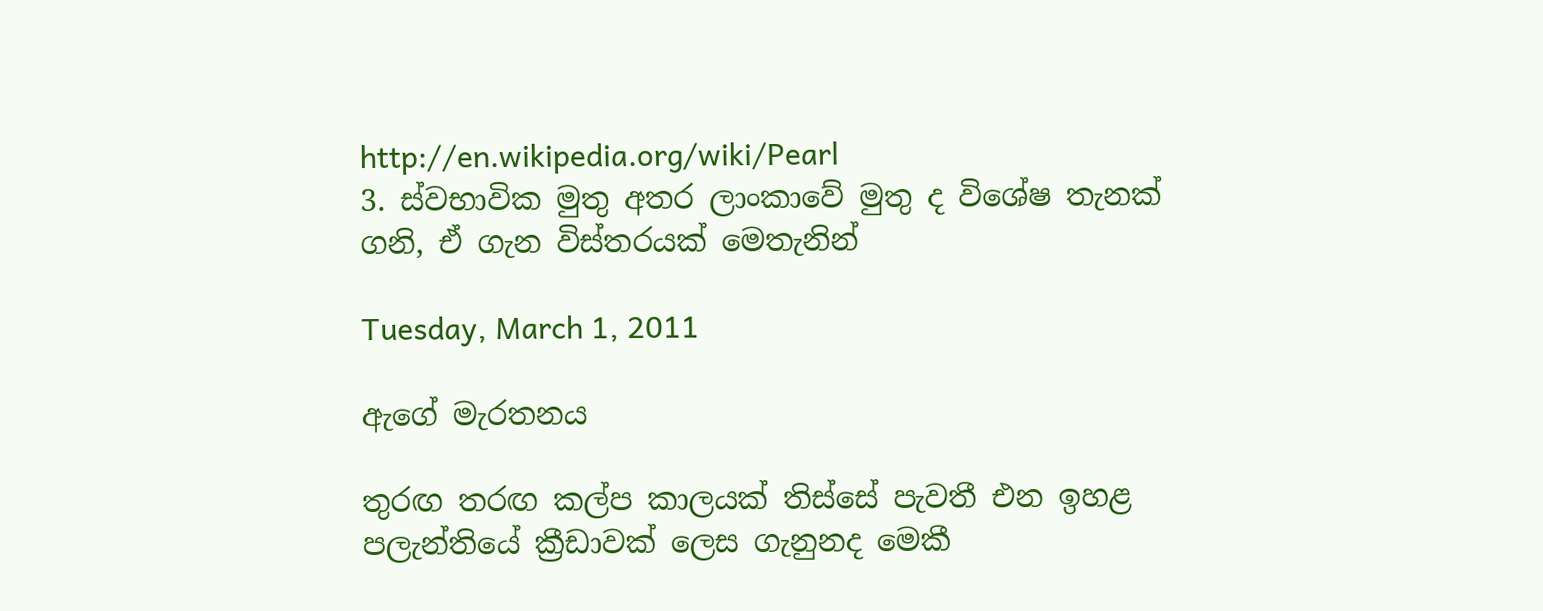http://en.wikipedia.org/wiki/Pearl
3. ස්වභාවික මුතු අතර ලාංකාවේ මුතු ද විශේෂ තැනක් ගනි, ඒ ගැන විස්තරයක් මෙතැනින්

Tuesday, March 1, 2011

ඇගේ මැරතනය

තුරඟ තරඟ කල්ප කාලයක් තිස්සේ පැවතී එන ඉහළ පලැන්තියේ ක්‍රීඩාවක් ලෙස ගැනුනද මෙකී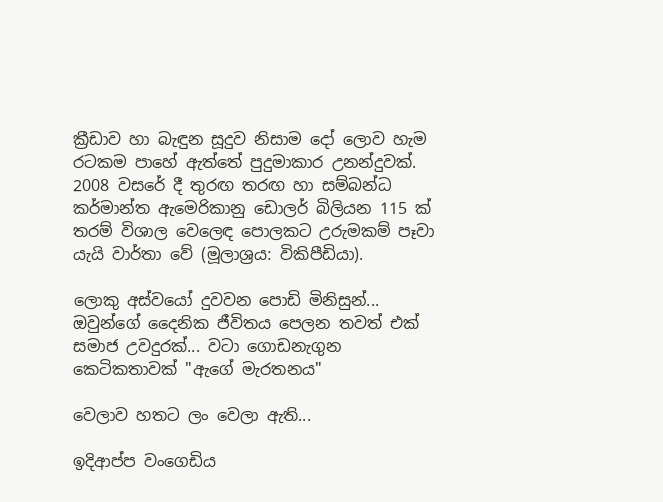ක්‍රීඩාව හා බැඳුන සූදුව නිසාම දෝ ලොව හැම රටකම පාහේ ඇත්තේ පුදුමාකාර උනන්දුවක්. 2008 වසරේ දී තුරඟ තරඟ හා සම්බන්ධ කර්මාන්ත ඇමෙරිකානු ඩොලර් බිලියන 115 ක් තරම් විශාල වෙලෙඳ පොලකට උරුමකම් පෑවා යැයි වාර්තා වේ (මූලාශ්‍රය: විකිපීඩියා).

ලොකු අස්වයෝ දුවවන පොඩි මිනිසුන්... ඔවුන්ගේ දෛනික ජීවිතය පෙලන තවත් එක් සමාජ උවදුරක්... වටා ගොඩනැගුන කෙටිකතාවක් "ඇගේ මැරතනය"

වෙලාව හතට ලං වෙලා ඇති...

ඉදිආප්ප වංගෙඩිය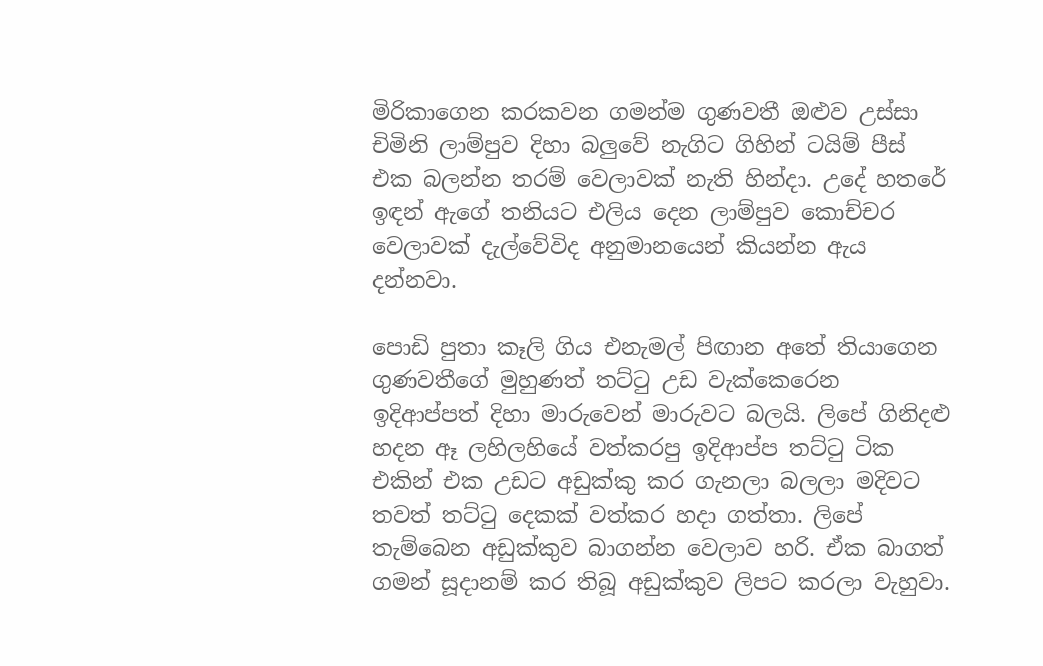මිරිකාගෙන කරකවන ගමන්ම ගුණවතී ඔළුව උස්සා චිමිනි ලාම්පුව දිහා බලුවේ නැගිට ගිහින් ටයිම් පීස් එක බලන්න තරම් වෙලාවක් නැති හින්දා. උදේ හතරේ ඉඳන් ඇගේ තනියට එලිය දෙන ලාම්පුව කොච්චර වෙලාවක් දැල්වේවිද අනුමානයෙන් කියන්න ඇය දන්නවා.

පොඩි පුතා කෑලි ගිය එනැමල් පිඟාන අතේ තියාගෙන ගුණවතීගේ මුහුණත් තට්ටු උඩ වැක්කෙරෙන ඉදිආප්පත් දිහා මාරුවෙන් මාරුවට බලයි. ලිපේ ගිනිදළු හදන ඈ ලහිලහියේ වත්කරපු ඉදිආප්ප තට්ටු ටික එකින් එක උඩට අඩුක්කු කර ගැනලා බලලා මදිවට තවත් තට්ටු දෙකක් වත්කර හදා ගත්තා. ලිපේ තැම්බෙන අඩුක්කුව බාගන්න වෙලාව හරි. ඒක බාගත් ගමන් සූදානම් කර තිබූ අඩුක්කුව ලිපට කරලා වැහුවා.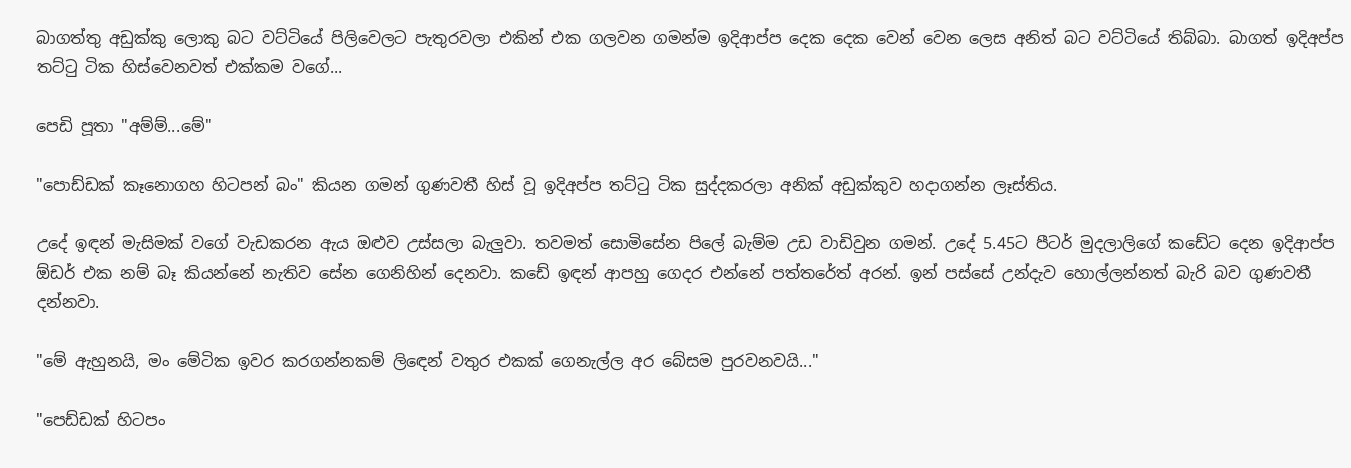බාගත්තු අඩුක්කු ලොකු බට වට්ටියේ පිලිවෙලට පැතුරවලා එකින් එක ගලවන ගමන්ම ඉදිආප්ප දෙක දෙක වෙන් වෙන ලෙස අනිත් බට වට්ටියේ තිබ්බා. බාගත් ඉදිඅප්ප තට්ටු ටික හිස්වෙනවත් එක්කම වගේ...

පෙඩි පූතා "අම්ම්...මේ"

"පොඩ්ඩක් කෑනොගහ හිටපන් බං" කියන ගමන් ගුණවතී හිස් වූ ඉදිඅප්ප තට්ටු ටික සුද්දකරලා අනික් අඩුක්කුව හදාගන්න ලෑස්තිය.

උදේ ඉඳන් මැසිමක් වගේ වැඩකරන ඇය ඔළුව උස්සලා බැලුවා. තවමත් සොමිසේන පිලේ බැම්ම උඩ වාඩිවුන ගමන්. උදේ 5.45ට පීටර් මුදලාලිගේ කඩේට දෙන ඉදිආප්ප ඕඩර් එක නම් බෑ කියන්නේ නැතිව සේන ගෙනිහින් දෙනවා. කඩේ ඉඳන් ආපහු ගෙදර එන්නේ පත්තරේත් අරන්. ඉන් පස්සේ උන්දැව හොල්ලන්නත් බැරි බව ගුණවතී දන්නවා.

"මේ ඇහුනයි, මං මේටික ඉවර කරගන්නකම් ලිඳෙන් වතුර එකක් ගෙනැල්ල අර බේසම පුරවනවයි..."

"පෙඩ්ඩක් හිටපං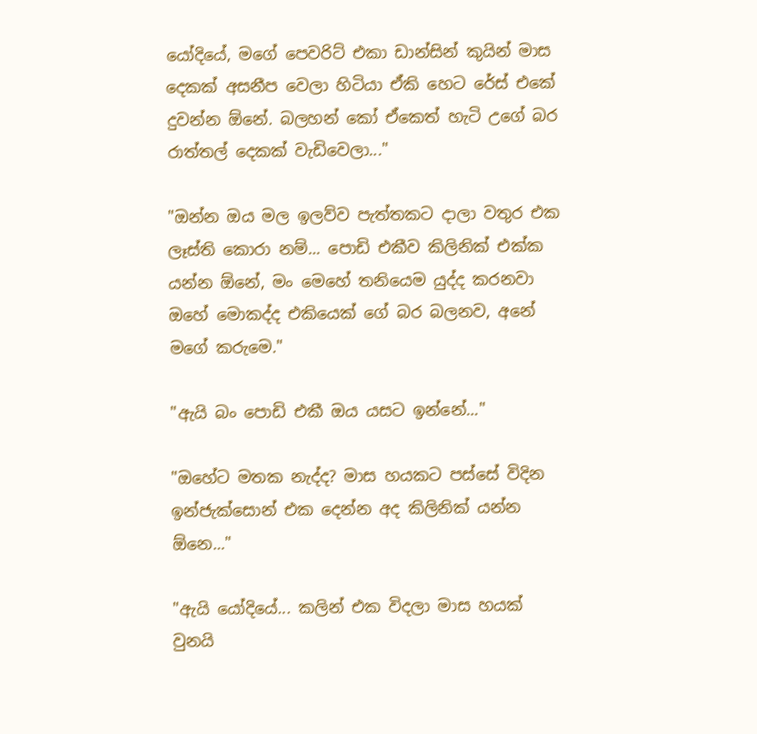යෝදියේ, මගේ පෙවරිට් එකා ඩාන්සින් කුයින් මාස දෙකක් අසනීප වෙලා හිටියා ඒකි හෙට රේස් එකේ දුවන්න ඕනේ. බලහන් කෝ ඒකෙත් හැටි උගේ බර රාත්තල් දෙකක් වැඩිවෙලා..."

"ඔන්න ඔය මල ඉලව්ව පැත්තකට දාලා වතුර එක ලෑස්ති කොරා නම්... පොඩි එකීව කිලිනික් එක්ක යන්න ඕනේ, මං මෙහේ තනියෙම යුද්ද කරනවා ඔහේ මොකද්ද එකියෙක් ගේ බර බලනව, අනේ මගේ කරුමෙ."

"ඇයි බං පොඩි එකී ඔය යසට ඉන්නේ..."

"ඔහේට මතක නැද්ද? මාස හයකට පස්සේ විදින ඉන්ජැක්සොන් එක දෙන්න අද කිලිනික් යන්න ඕනෙ..."

"ඇයි යෝදියේ... කලින් එක විදලා මාස හයක් වුනයි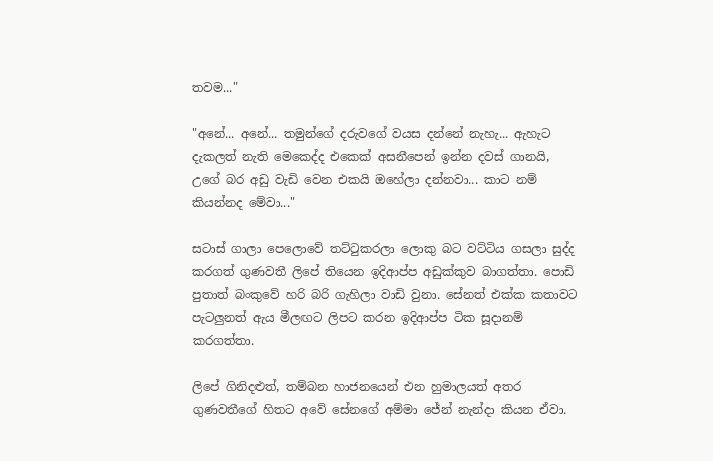තවම..."

"අනේ... අනේ... තමුන්ගේ දරුවගේ වයස දන්නේ නැහැ... ඇහැට දැකලත් නැති මෙකෙද්ද එකෙක් අසනීපෙන් ඉන්න දවස් ගානයි, උගේ බර අඩු වැඩි වෙන එකයි ඔහේලා දන්නවා... කාට නම් කියන්නද මේවා..."

සටාස් ගාලා පෙලොවේ තට්ටුකරලා ලොකු බට වට්ටිය ගසලා සුද්ද කරගත් ගුණවතී ලිපේ තියෙන ඉදිආප්ප අඩුක්කුව බාගත්තා. පොඩි පුතාත් බංකුවේ හරි බරි ගැහිලා වාඩි වුනා. සේනත් එක්ක කතාවට පැටලුනත් ඇය මීලඟට ලිපට කරන ඉදිආප්ප ටික සූදානම් කරගත්තා.

ලිපේ ගිනිදළුත්, තම්බන හාජනයෙන් එන හුමාලයත් අතර ගුණවතීගේ හිතට අවේ සේනගේ අම්මා ජේන් නැන්දා කියන ඒවා.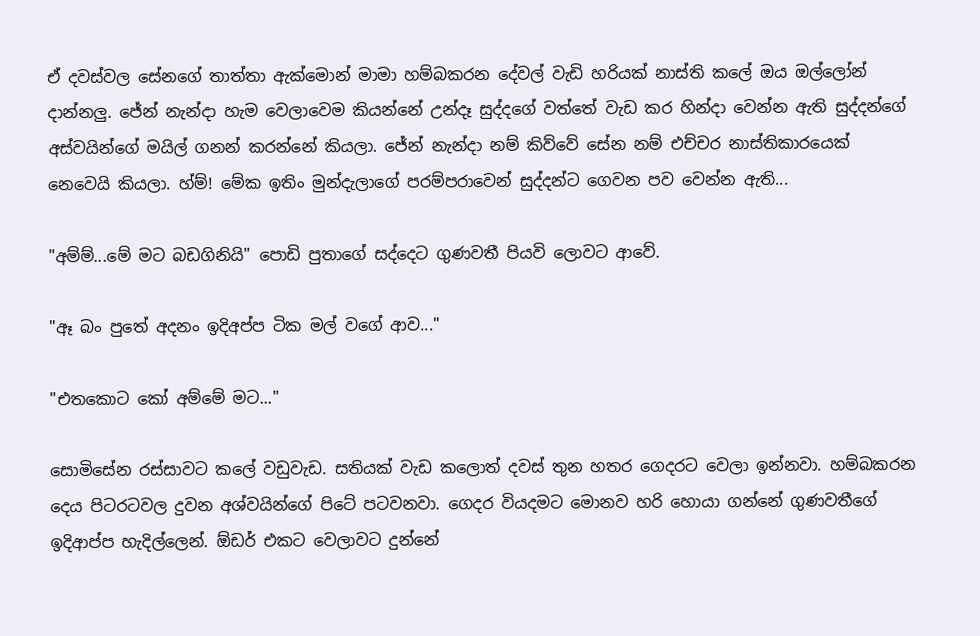ඒ දවස්වල සේනගේ තාත්තා ඇක්මොන් මාමා හම්බකරන දේවල් වැඩි හරියක් නාස්ති කලේ ඔය ඔල්ලෝන් දාන්නලු. ජේන් නැන්දා හැම වෙලාවෙම කියන්නේ උන්දෑ සුද්දගේ වත්තේ වැඩ කර හින්දා වෙන්න ඇති සුද්දන්ගේ අස්වයින්ගේ මයිල් ගනන් කරන්නේ කියලා. ජේන් නැන්දා නම් කිව්වේ සේන නම් එච්චර නාස්තිකාරයෙක් නෙවෙයි කියලා. හ්ම්! මේක ඉතිං මුන්දැලාගේ පරම්පරාවෙන් සුද්දන්ට ගෙවන පව වෙන්න ඇති...

"අම්ම්...මේ මට බඩගිනියි" පොඩි පුතාගේ සද්දෙට ගුණවතී පියවි ලොවට ආවේ.

"ඈ බං පුතේ අදනං ඉදිඅප්ප ටික මල් වගේ ආව..."

"එතකොට කෝ අම්මේ මට..."

සොමිසේන රස්සාවට කලේ වඩුවැඩ. සතියක් වැඩ කලොත් දවස් තුන හතර ගෙදරට වෙලා ඉන්නවා. හම්බකරන දෙය පිටරටවල දුවන අශ්වයින්ගේ පිටේ පටවනවා. ගෙදර වියදමට මොනව හරි හොයා ගන්නේ ගුණවතීගේ ඉදිආප්ප හැදිල්ලෙන්. ඕඩර් එකට වෙලාවට දුන්නේ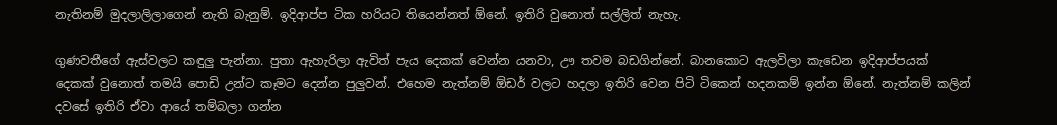නැතිනම් මුදලාලිලාගෙන් නැති බැනුම්. ඉදිආප්ප ටික හරියට තියෙන්නත් ඕනේ. ඉතිරි වුනොත් සල්ලිත් නැහැ.

ගුණවතීගේ ඇස්වලට කඳුලු පැන්නා. පුතා ඇහැරිලා ඇවිත් පැය දෙකක් වෙන්න යනවා, ඌ තවම බඩගින්නේ. බානකොට ඇලවිලා කැඩෙන ඉදිආප්පයක් දෙකක් වුනොත් තමයි පොඩි උන්ට කෑමට දෙන්න පුලුවන්. එහෙම නැත්නම් ඕඩර් වලට හදලා ඉතිරි වෙන පිටි ටිකෙන් හදනකම් ඉන්න ඕනේ. නැත්නම් කලින් දවසේ ඉතිරි ඒවා ආයේ තම්බලා ගන්න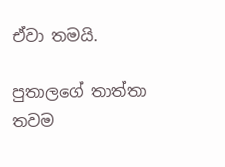ඒවා තමයි.

පුතාලගේ තාත්තා තවම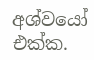අශ්වයෝ එක්ක.